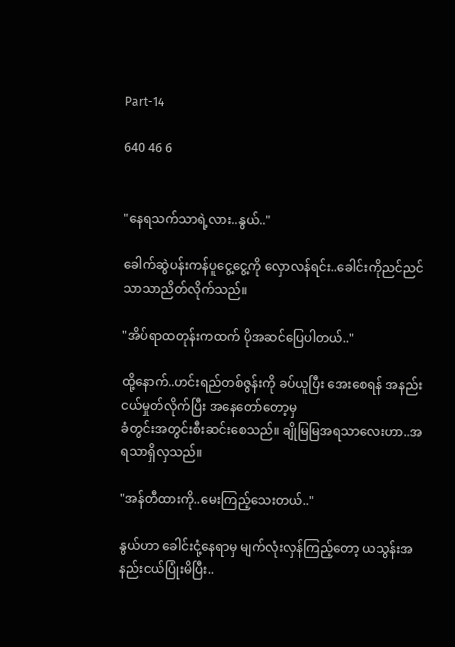Part-14

640 46 6


"နေရသက်သာရဲ့လား..နွယ်.."

ခေါက်ဆွဲပန်းကန်ပူငွေ့ငွေ့ကို လှောလန်ရင်း..ခေါင်းကိုညင်ညင်သာသာညိတ်လိုက်သည်။

"အိပ်ရာထတုန်းကထက် ပိုအဆင်ပြေပါတယ်.."

ထို့နောက်..ဟင်းရည်တစ်ဇွန်းကို ခပ်ယူပြီး အေးစေရန် အနည်းငယ်မှုတ်လိုက်ပြီး အနေတော်တော့မှ
ခံတွင်းအတွင်းစီးဆင်းစေသည်။ ချိုမြမြအရသာလေးဟာ..အရသာရှိလှသည်။

"အန်တီထားကို..မေးကြည့်သေးတယ်.."

နွယ်ဟာ ခေါင်းငုံ့နေရာမှ မျက်လုံးလှန်ကြည့်တော့ ယသွန်းအနည်းငယ်ပြုံးမိပြီး..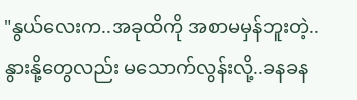"နွယ်လေးက..အခုထိကို အစာမမှန်ဘူးတဲ့..နွားနို့တွေလည်း မသောက်လွန်းလို့..ခနခန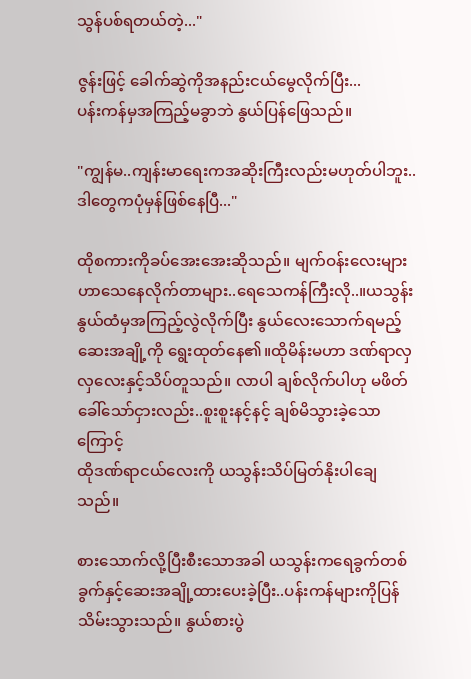သွန်ပစ်ရတယ်တဲ့..."

ဇွန်းဖြင့် ခေါက်ဆွဲကိုအနည်းငယ်မွေလိုက်ပြီး...
ပန်းကန်မှအကြည့်မခွာဘဲ နွယ်ပြန်ဖြေသည်။

"ကျွန်မ..ကျန်းမာရေးကအဆိုးကြီးလည်းမဟုတ်ပါဘူး..ဒါတွေကပုံမှန်ဖြစ်နေပြီ..."

ထိုစကားကိုခပ်အေးအေးဆိုသည်။ မျက်ဝန်းလေးများဟာသေနေလိုက်တာများ..ရေသေကန်ကြီးလို..။ယသွန်းနွယ်ထံမှအကြည့်လွဲလိုက်ပြီး နွယ်လေးသောက်ရမည့်ဆေးအချို့ကို ရွေးထုတ်နေ၏။ထိုမိန်းမဟာ ဒဏ်ရာလှလှလေးနှင့်သိပ်တူသည်။ လာပါ ချစ်လိုက်ပါဟု မဖိတ်ခေါ်သော်ငှားလည်း..စူးစူးနင့်နင့် ချစ်မိသွားခဲ့သောကြောင့်
ထိုဒဏ်ရာငယ်လေးကို ယသွန်းသိပ်မြတ်နိုးပါချေသည်။

စားသောက်လို့ပြီးစီးသောအခါ ယသွန်းကရေခွက်တစ်ခွက်နှင့်ဆေးအချို့ထားပေးခဲ့ပြီး..ပန်းကန်များကိုပြန်သိမ်းသွားသည်။ နွယ်စားပွဲ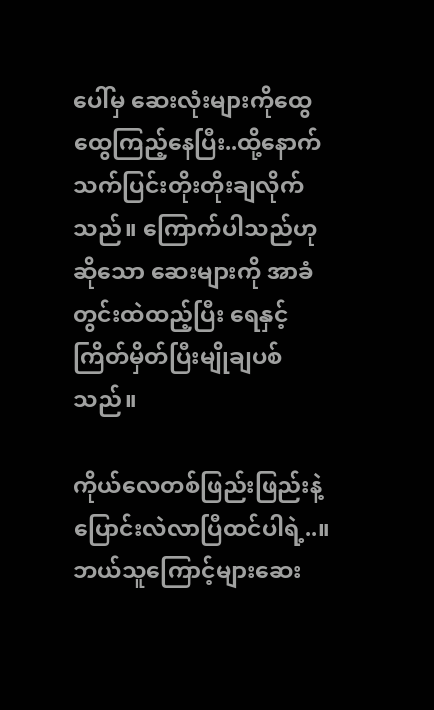ပေါ်မှ ဆေးလုံးများကိုထွေထွေကြည့်နေပြီး..ထို့နောက်သက်ပြင်းတိုးတိုးချလိုက်သည်။ ကြောက်ပါသည်ဟုဆိုသော ဆေးများကို အာခံတွင်းထဲထည့်ပြီး ရေနှင့် ကြိတ်မှိတ်ပြီးမျိုချပစ်သည်။

ကိုယ်လေတစ်ဖြည်းဖြည်းနဲ့ပြောင်းလဲလာပြီထင်ပါရဲ့..။ ဘယ်သူကြောင့်များဆေး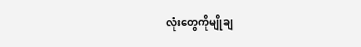လုံးတွေကိုမျိုချ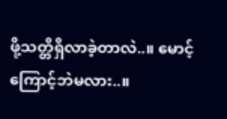ဖို့သတ္တိရှိလာခဲ့တာလဲ..။ မောင့်ကြောင့်ဘဲမလား..။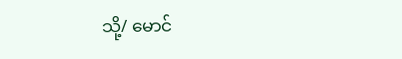သို့/ မောင်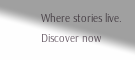Where stories live. Discover now